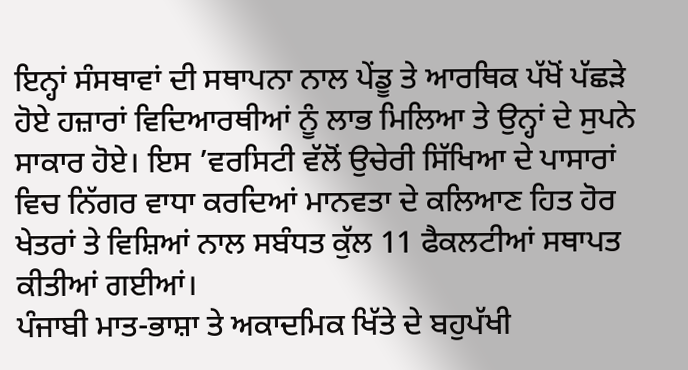ਇਨ੍ਹਾਂ ਸੰਸਥਾਵਾਂ ਦੀ ਸਥਾਪਨਾ ਨਾਲ ਪੇਂਡੂ ਤੇ ਆਰਥਿਕ ਪੱਖੋਂ ਪੱਛੜੇ ਹੋਏ ਹਜ਼ਾਰਾਂ ਵਿਦਿਆਰਥੀਆਂ ਨੂੰ ਲਾਭ ਮਿਲਿਆ ਤੇ ਉਨ੍ਹਾਂ ਦੇ ਸੁਪਨੇ ਸਾਕਾਰ ਹੋਏ। ਇਸ ’ਵਰਸਿਟੀ ਵੱਲੋਂ ਉਚੇਰੀ ਸਿੱਖਿਆ ਦੇ ਪਾਸਾਰਾਂ ਵਿਚ ਨਿੱਗਰ ਵਾਧਾ ਕਰਦਿਆਂ ਮਾਨਵਤਾ ਦੇ ਕਲਿਆਣ ਹਿਤ ਹੋਰ ਖੇਤਰਾਂ ਤੇ ਵਿਸ਼ਿਆਂ ਨਾਲ ਸਬੰਧਤ ਕੁੱਲ 11 ਫੈਕਲਟੀਆਂ ਸਥਾਪਤ ਕੀਤੀਆਂ ਗਈਆਂ।
ਪੰਜਾਬੀ ਮਾਤ-ਭਾਸ਼ਾ ਤੇ ਅਕਾਦਮਿਕ ਖਿੱਤੇ ਦੇ ਬਹੁਪੱਖੀ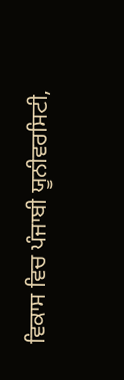ਵਿਕਾਸ ਵਿਚ ਪੰਜਾਬੀ ਯੂਨੀਵਰਸਿਟੀ,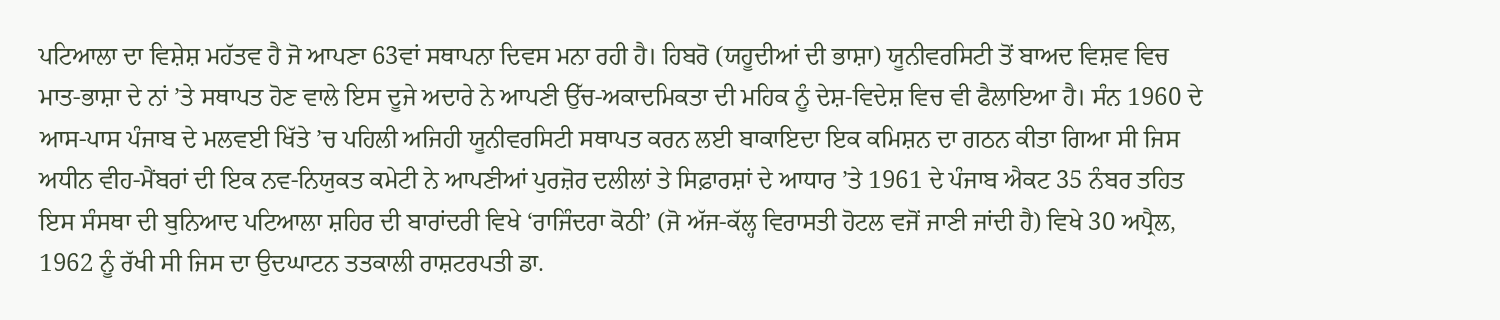ਪਟਿਆਲਾ ਦਾ ਵਿਸ਼ੇਸ਼ ਮਹੱਤਵ ਹੈ ਜੋ ਆਪਣਾ 63ਵਾਂ ਸਥਾਪਨਾ ਦਿਵਸ ਮਨਾ ਰਹੀ ਹੈ। ਹਿਬਰੋ (ਯਹੂਦੀਆਂ ਦੀ ਭਾਸ਼ਾ) ਯੂਨੀਵਰਸਿਟੀ ਤੋਂ ਬਾਅਦ ਵਿਸ਼ਵ ਵਿਚ ਮਾਤ-ਭਾਸ਼ਾ ਦੇ ਨਾਂ ’ਤੇ ਸਥਾਪਤ ਹੋਣ ਵਾਲੇ ਇਸ ਦੂਜੇ ਅਦਾਰੇ ਨੇ ਆਪਣੀ ਉੱਚ-ਅਕਾਦਮਿਕਤਾ ਦੀ ਮਹਿਕ ਨੂੰ ਦੇਸ਼-ਵਿਦੇਸ਼ ਵਿਚ ਵੀ ਫੈਲਾਇਆ ਹੈ। ਸੰਨ 1960 ਦੇ ਆਸ-ਪਾਸ ਪੰਜਾਬ ਦੇ ਮਲਵਈ ਖਿੱਤੇ ’ਚ ਪਹਿਲੀ ਅਜਿਹੀ ਯੂਨੀਵਰਸਿਟੀ ਸਥਾਪਤ ਕਰਨ ਲਈ ਬਾਕਾਇਦਾ ਇਕ ਕਮਿਸ਼ਨ ਦਾ ਗਠਨ ਕੀਤਾ ਗਿਆ ਸੀ ਜਿਸ ਅਧੀਨ ਵੀਹ-ਮੈਂਬਰਾਂ ਦੀ ਇਕ ਨਵ-ਨਿਯੁਕਤ ਕਮੇਟੀ ਨੇ ਆਪਣੀਆਂ ਪੁਰਜ਼ੋਰ ਦਲੀਲਾਂ ਤੇ ਸਿਫ਼ਾਰਸ਼ਾਂ ਦੇ ਆਧਾਰ ’ਤੇ 1961 ਦੇ ਪੰਜਾਬ ਐਕਟ 35 ਨੰਬਰ ਤਹਿਤ ਇਸ ਸੰਸਥਾ ਦੀ ਬੁਨਿਆਦ ਪਟਿਆਲਾ ਸ਼ਹਿਰ ਦੀ ਬਾਰਾਂਦਰੀ ਵਿਖੇ ‘ਰਾਜਿੰਦਰਾ ਕੋਠੀ’ (ਜੋ ਅੱਜ-ਕੱਲ੍ਹ ਵਿਰਾਸਤੀ ਹੋਟਲ ਵਜੋਂ ਜਾਣੀ ਜਾਂਦੀ ਹੈ) ਵਿਖੇ 30 ਅਪ੍ਰੈਲ, 1962 ਨੂੰ ਰੱਖੀ ਸੀ ਜਿਸ ਦਾ ਉਦਘਾਟਨ ਤਤਕਾਲੀ ਰਾਸ਼ਟਰਪਤੀ ਡਾ.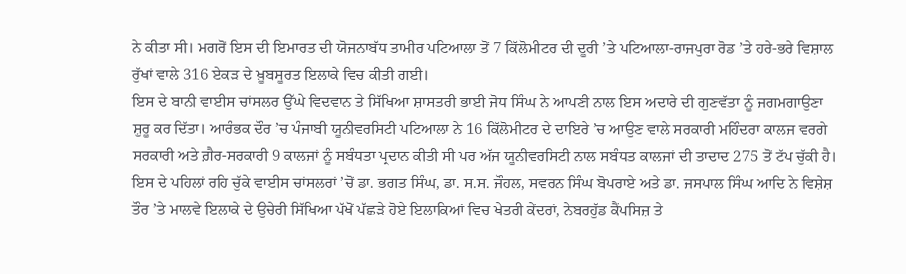ਨੇ ਕੀਤਾ ਸੀ। ਮਗਰੋਂ ਇਸ ਦੀ ਇਮਾਰਤ ਦੀ ਯੋਜਨਾਬੱਧ ਤਾਮੀਰ ਪਟਿਆਲਾ ਤੋਂ 7 ਕਿੱਲੋਮੀਟਰ ਦੀ ਦੂਰੀ ’ਤੇ ਪਟਿਆਲਾ-ਰਾਜਪੁਰਾ ਰੋਡ ’ਤੇ ਹਰੇ-ਭਰੇ ਵਿਸ਼ਾਲ ਰੁੱਖਾਂ ਵਾਲੇ 316 ਏਕੜ ਦੇ ਖ਼ੂਬਸੂਰਤ ਇਲਾਕੇ ਵਿਚ ਕੀਤੀ ਗਈ।
ਇਸ ਦੇ ਬਾਨੀ ਵਾਈਸ ਚਾਂਸਲਰ ਉੱਘੇ ਵਿਦਵਾਨ ਤੇ ਸਿੱਖਿਆ ਸ਼ਾਸਤਰੀ ਭਾਈ ਜੋਧ ਸਿੰਘ ਨੇ ਆਪਣੀ ਨਾਲ ਇਸ ਅਦਾਰੇ ਦੀ ਗੁਣਵੱਤਾ ਨੂੰ ਜਗਮਗਾਉਣਾ ਸ਼ੁਰੂ ਕਰ ਦਿੱਤਾ। ਆਰੰਭਕ ਦੌਰ ’ਚ ਪੰਜਾਬੀ ਯੂਨੀਵਰਸਿਟੀ ਪਟਿਆਲਾ ਨੇ 16 ਕਿੱਲੋਮੀਟਰ ਦੇ ਦਾਇਰੇ ’ਚ ਆਉਣ ਵਾਲੇ ਸਰਕਾਰੀ ਮਹਿੰਦਰਾ ਕਾਲਜ ਵਰਗੇ ਸਰਕਾਰੀ ਅਤੇ ਗ਼ੈਰ-ਸਰਕਾਰੀ 9 ਕਾਲਜਾਂ ਨੂੰ ਸਬੰਧਤਾ ਪ੍ਰਦਾਨ ਕੀਤੀ ਸੀ ਪਰ ਅੱਜ ਯੂਨੀਵਰਸਿਟੀ ਨਾਲ ਸਬੰਧਤ ਕਾਲਜਾਂ ਦੀ ਤਾਦਾਦ 275 ਤੋਂ ਟੱਪ ਚੁੱਕੀ ਹੈ। ਇਸ ਦੇ ਪਹਿਲਾਂ ਰਹਿ ਚੁੱਕੇ ਵਾਈਸ ਚਾਂਸਲਰਾਂ ’ਚੋਂ ਡਾ. ਭਗਤ ਸਿੰਘ, ਡਾ. ਸ.ਸ. ਜੌਹਲ, ਸਵਰਨ ਸਿੰਘ ਬੋਪਰਾਏ ਅਤੇ ਡਾ. ਜਸਪਾਲ ਸਿੰਘ ਆਦਿ ਨੇ ਵਿਸ਼ੇਸ਼ ਤੌਰ ’ਤੇ ਮਾਲਵੇ ਇਲਾਕੇ ਦੇ ਉਚੇਰੀ ਸਿੱਖਿਆ ਪੱਖੋਂ ਪੱਛੜੇ ਹੋਏ ਇਲਾਕਿਆਂ ਵਿਚ ਖੇਤਰੀ ਕੇਂਦਰਾਂ, ਨੇਬਰਹੁੱਡ ਕੈਂਪਸਿਜ਼ ਤੇ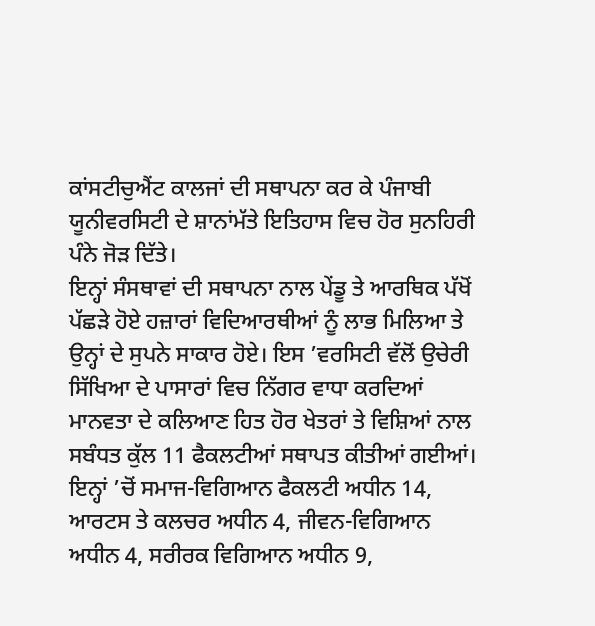ਕਾਂਸਟੀਚੁਐਂਟ ਕਾਲਜਾਂ ਦੀ ਸਥਾਪਨਾ ਕਰ ਕੇ ਪੰਜਾਬੀ ਯੂਨੀਵਰਸਿਟੀ ਦੇ ਸ਼ਾਨਾਂਮੱਤੇ ਇਤਿਹਾਸ ਵਿਚ ਹੋਰ ਸੁਨਹਿਰੀ ਪੰਨੇ ਜੋੜ ਦਿੱਤੇ।
ਇਨ੍ਹਾਂ ਸੰਸਥਾਵਾਂ ਦੀ ਸਥਾਪਨਾ ਨਾਲ ਪੇਂਡੂ ਤੇ ਆਰਥਿਕ ਪੱਖੋਂ ਪੱਛੜੇ ਹੋਏ ਹਜ਼ਾਰਾਂ ਵਿਦਿਆਰਥੀਆਂ ਨੂੰ ਲਾਭ ਮਿਲਿਆ ਤੇ ਉਨ੍ਹਾਂ ਦੇ ਸੁਪਨੇ ਸਾਕਾਰ ਹੋਏ। ਇਸ ’ਵਰਸਿਟੀ ਵੱਲੋਂ ਉਚੇਰੀ ਸਿੱਖਿਆ ਦੇ ਪਾਸਾਰਾਂ ਵਿਚ ਨਿੱਗਰ ਵਾਧਾ ਕਰਦਿਆਂ ਮਾਨਵਤਾ ਦੇ ਕਲਿਆਣ ਹਿਤ ਹੋਰ ਖੇਤਰਾਂ ਤੇ ਵਿਸ਼ਿਆਂ ਨਾਲ ਸਬੰਧਤ ਕੁੱਲ 11 ਫੈਕਲਟੀਆਂ ਸਥਾਪਤ ਕੀਤੀਆਂ ਗਈਆਂ। ਇਨ੍ਹਾਂ ’ਚੋਂ ਸਮਾਜ-ਵਿਗਿਆਨ ਫੈਕਲਟੀ ਅਧੀਨ 14, ਆਰਟਸ ਤੇ ਕਲਚਰ ਅਧੀਨ 4, ਜੀਵਨ-ਵਿਗਿਆਨ ਅਧੀਨ 4, ਸਰੀਰਕ ਵਿਗਿਆਨ ਅਧੀਨ 9,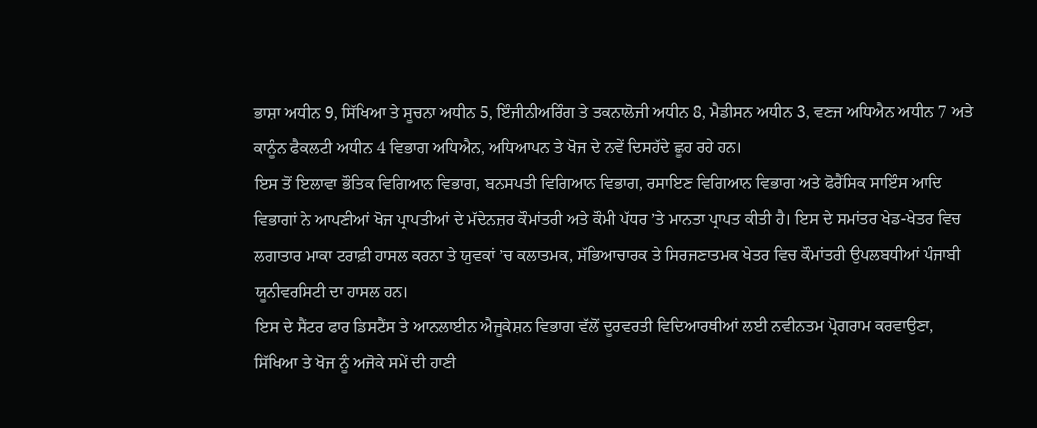ਭਾਸ਼ਾ ਅਧੀਨ 9, ਸਿੱਖਿਆ ਤੇ ਸੂਚਨਾ ਅਧੀਨ 5, ਇੰਜੀਨੀਅਰਿੰਗ ਤੇ ਤਕਨਾਲੋਜੀ ਅਧੀਨ 8, ਮੈਡੀਸਨ ਅਧੀਨ 3, ਵਣਜ ਅਧਿਐਨ ਅਧੀਨ 7 ਅਤੇ ਕਾਨੂੰਨ ਫੈਕਲਟੀ ਅਧੀਨ 4 ਵਿਭਾਗ ਅਧਿਐਨ, ਅਧਿਆਪਨ ਤੇ ਖੋਜ ਦੇ ਨਵੇਂ ਦਿਸਹੱਦੇ ਛੂਹ ਰਹੇ ਹਨ।
ਇਸ ਤੋਂ ਇਲਾਵਾ ਭੌਤਿਕ ਵਿਗਿਆਨ ਵਿਭਾਗ, ਬਨਸਪਤੀ ਵਿਗਿਆਨ ਵਿਭਾਗ, ਰਸਾਇਣ ਵਿਗਿਆਨ ਵਿਭਾਗ ਅਤੇ ਫੋਰੈਂਸਿਕ ਸਾਇੰਸ ਆਦਿ ਵਿਭਾਗਾਂ ਨੇ ਆਪਣੀਆਂ ਖੋਜ ਪ੍ਰਾਪਤੀਆਂ ਦੇ ਮੱਦੇਨਜ਼ਰ ਕੌਮਾਂਤਰੀ ਅਤੇ ਕੌਮੀ ਪੱਧਰ ’ਤੇ ਮਾਨਤਾ ਪ੍ਰਾਪਤ ਕੀਤੀ ਹੈ। ਇਸ ਦੇ ਸਮਾਂਤਰ ਖੇਡ-ਖੇਤਰ ਵਿਚ ਲਗਾਤਾਰ ਮਾਕਾ ਟਰਾਫ਼ੀ ਹਾਸਲ ਕਰਨਾ ਤੇ ਯੁਵਕਾਂ ’ਚ ਕਲਾਤਮਕ, ਸੱਭਿਆਚਾਰਕ ਤੇ ਸਿਰਜਣਾਤਮਕ ਖੇਤਰ ਵਿਚ ਕੌਮਾਂਤਰੀ ਉਪਲਬਧੀਆਂ ਪੰਜਾਬੀ ਯੂਨੀਵਰਸਿਟੀ ਦਾ ਹਾਸਲ ਹਨ।
ਇਸ ਦੇ ਸੈਂਟਰ ਫਾਰ ਡਿਸਟੈਂਸ ਤੇ ਆਨਲਾਈਨ ਐਜੂਕੇਸ਼ਨ ਵਿਭਾਗ ਵੱਲੋਂ ਦੂਰਵਰਤੀ ਵਿਦਿਆਰਥੀਆਂ ਲਈ ਨਵੀਨਤਮ ਪ੍ਰੋਗਰਾਮ ਕਰਵਾਉਣਾ, ਸਿੱਖਿਆ ਤੇ ਖੋਜ ਨੂੰ ਅਜੋਕੇ ਸਮੇਂ ਦੀ ਹਾਣੀ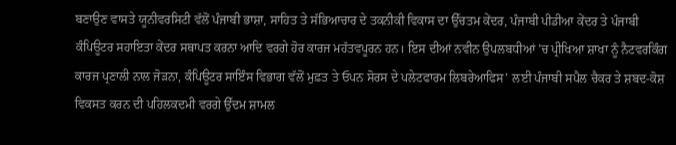ਬਣਾਉਣ ਵਾਸਤੇ ਯੂਨੀਵਰਸਿਟੀ ਵੱਲੋਂ ਪੰਜਾਬੀ ਭਾਸ਼ਾ, ਸਾਹਿਤ ਤੇ ਸੱਭਿਆਚਾਰ ਦੇ ਤਕਨੀਕੀ ਵਿਕਾਸ ਦਾ ਉੱਚਤਮ ਕੇਂਦਰ, ਪੰਜਾਬੀ ਪੀਡੀਆ ਕੇਂਦਰ ਤੇ ਪੰਜਾਬੀ ਕੰਪਿਊਟਰ ਸਹਾਇਤਾ ਕੇਂਦਰ ਸਥਾਪਤ ਕਰਨਾ ਆਦਿ ਵਰਗੇ ਹੋਰ ਕਾਰਜ ਮਹੱਤਵਪੂਰਨ ਹਨ। ਇਸ ਦੀਆਂ ਨਵੀਨ ਉਪਲਬਧੀਆਂ ’ਚ ਪ੍ਰੀਖਿਆ ਸ਼ਾਖਾ ਨੂੰ ਨੈਟਵਰਕਿੰਗ ਕਾਰਜ ਪ੍ਰਣਾਲੀ ਨਾਲ ਜੋੜਨਾ, ਕੰਪਿਊਟਰ ਸਾਇੰਸ ਵਿਭਾਗ ਵੱਲੋਂ ਮੁਫ਼ਤ ਤੇ ਓਪਨ ਸੋਰਸ ਦੇ ਪਲੇਟਫਾਰਮ ਲਿਬਰੇਆਫਿਸ’ ਲਈ ਪੰਜਾਬੀ ਸਪੈਲ ਚੈਕਰ ਤੇ ਸ਼ਬਦ-ਕੋਸ਼ ਵਿਕਸਤ ਕਰਨ ਦੀ ਪਹਿਲਕਦਮੀ ਵਰਗੇ ਉੱਦਮ ਸ਼ਾਮਲ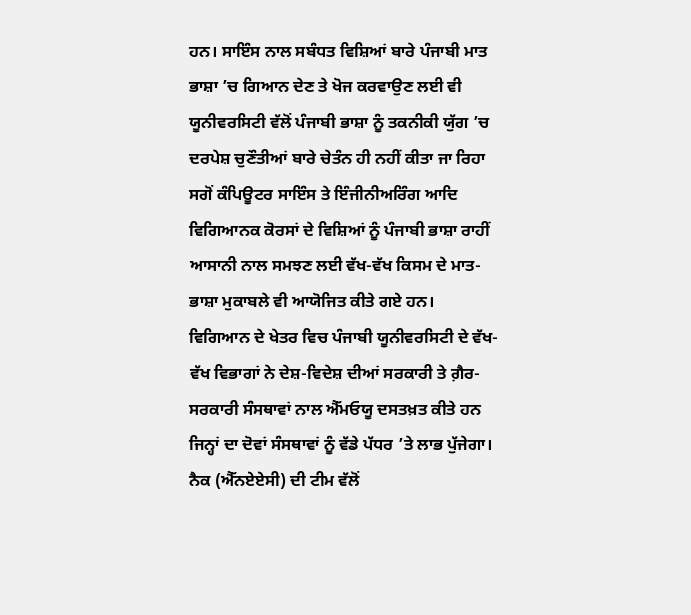ਹਨ। ਸਾਇੰਸ ਨਾਲ ਸਬੰਧਤ ਵਿਸ਼ਿਆਂ ਬਾਰੇ ਪੰਜਾਬੀ ਮਾਤ ਭਾਸ਼ਾ ’ਚ ਗਿਆਨ ਦੇਣ ਤੇ ਖੋਜ ਕਰਵਾਉਣ ਲਈ ਵੀ ਯੂਨੀਵਰਸਿਟੀ ਵੱਲੋਂ ਪੰਜਾਬੀ ਭਾਸ਼ਾ ਨੂੰ ਤਕਨੀਕੀ ਯੁੱਗ ’ਚ ਦਰਪੇਸ਼ ਚੁਣੌਤੀਆਂ ਬਾਰੇ ਚੇਤੰਨ ਹੀ ਨਹੀਂ ਕੀਤਾ ਜਾ ਰਿਹਾ ਸਗੋਂ ਕੰਪਿਊਟਰ ਸਾਇੰਸ ਤੇ ਇੰਜੀਨੀਅਰਿੰਗ ਆਦਿ ਵਿਗਿਆਨਕ ਕੋਰਸਾਂ ਦੇ ਵਿਸ਼ਿਆਂ ਨੂੰ ਪੰਜਾਬੀ ਭਾਸ਼ਾ ਰਾਹੀਂ ਆਸਾਨੀ ਨਾਲ ਸਮਝਣ ਲਈ ਵੱਖ-ਵੱਖ ਕਿਸਮ ਦੇ ਮਾਤ-ਭਾਸ਼ਾ ਮੁਕਾਬਲੇ ਵੀ ਆਯੋਜਿਤ ਕੀਤੇ ਗਏ ਹਨ।
ਵਿਗਿਆਨ ਦੇ ਖੇਤਰ ਵਿਚ ਪੰਜਾਬੀ ਯੂਨੀਵਰਸਿਟੀ ਦੇ ਵੱਖ-ਵੱਖ ਵਿਭਾਗਾਂ ਨੇ ਦੇਸ਼-ਵਿਦੇਸ਼ ਦੀਆਂ ਸਰਕਾਰੀ ਤੇ ਗ਼ੈਰ-ਸਰਕਾਰੀ ਸੰਸਥਾਵਾਂ ਨਾਲ ਐੱਮਓਯੂ ਦਸਤਖ਼ਤ ਕੀਤੇ ਹਨ ਜਿਨ੍ਹਾਂ ਦਾ ਦੋਵਾਂ ਸੰਸਥਾਵਾਂ ਨੂੰ ਵੱਡੇ ਪੱਧਰ ’ਤੇ ਲਾਭ ਪੁੱਜੇਗਾ। ਨੈਕ (ਐੱਨਏਏਸੀ) ਦੀ ਟੀਮ ਵੱਲੋਂ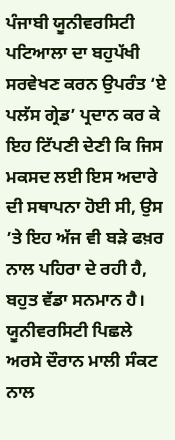ਪੰਜਾਬੀ ਯੂਨੀਵਰਸਿਟੀ ਪਟਿਆਲਾ ਦਾ ਬਹੁਪੱਖੀ ਸਰਵੇਖਣ ਕਰਨ ਉਪਰੰਤ ‘ਏ ਪਲੱਸ ਗ੍ਰੇਡ’ ਪ੍ਰਦਾਨ ਕਰ ਕੇ ਇਹ ਟਿੱਪਣੀ ਦੇਣੀ ਕਿ ਜਿਸ ਮਕਸਦ ਲਈ ਇਸ ਅਦਾਰੇ ਦੀ ਸਥਾਪਨਾ ਹੋਈ ਸੀ, ਉਸ ’ਤੇ ਇਹ ਅੱਜ ਵੀ ਬੜੇ ਫਖ਼ਰ ਨਾਲ ਪਹਿਰਾ ਦੇ ਰਹੀ ਹੈ, ਬਹੁਤ ਵੱਡਾ ਸਨਮਾਨ ਹੈ।
ਯੂਨੀਵਰਸਿਟੀ ਪਿਛਲੇ ਅਰਸੇ ਦੌਰਾਨ ਮਾਲੀ ਸੰਕਟ ਨਾਲ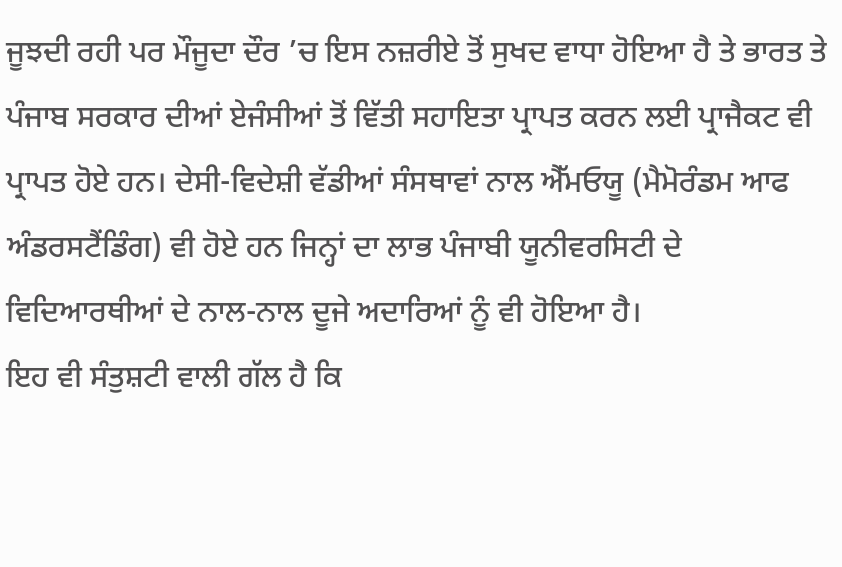ਜੂਝਦੀ ਰਹੀ ਪਰ ਮੌਜੂਦਾ ਦੌਰ ’ਚ ਇਸ ਨਜ਼ਰੀਏ ਤੋਂ ਸੁਖਦ ਵਾਧਾ ਹੋਇਆ ਹੈ ਤੇ ਭਾਰਤ ਤੇ ਪੰਜਾਬ ਸਰਕਾਰ ਦੀਆਂ ਏਜੰਸੀਆਂ ਤੋਂ ਵਿੱਤੀ ਸਹਾਇਤਾ ਪ੍ਰਾਪਤ ਕਰਨ ਲਈ ਪ੍ਰਾਜੈਕਟ ਵੀ ਪ੍ਰਾਪਤ ਹੋਏ ਹਨ। ਦੇਸੀ-ਵਿਦੇਸ਼ੀ ਵੱਡੀਆਂ ਸੰਸਥਾਵਾਂ ਨਾਲ ਐੱਮਓਯੂ (ਮੈਮੋਰੰਡਮ ਆਫ ਅੰਡਰਸਟੈਂਡਿੰਗ) ਵੀ ਹੋਏ ਹਨ ਜਿਨ੍ਹਾਂ ਦਾ ਲਾਭ ਪੰਜਾਬੀ ਯੂਨੀਵਰਸਿਟੀ ਦੇ ਵਿਦਿਆਰਥੀਆਂ ਦੇ ਨਾਲ-ਨਾਲ ਦੂਜੇ ਅਦਾਰਿਆਂ ਨੂੰ ਵੀ ਹੋਇਆ ਹੈ।
ਇਹ ਵੀ ਸੰਤੁਸ਼ਟੀ ਵਾਲੀ ਗੱਲ ਹੈ ਕਿ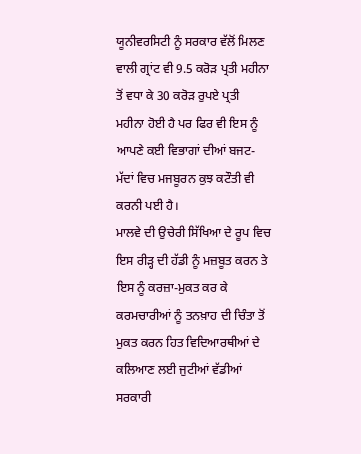ਯੂਨੀਵਰਸਿਟੀ ਨੂੰ ਸਰਕਾਰ ਵੱਲੋਂ ਮਿਲਣ ਵਾਲੀ ਗ੍ਰਾਂਟ ਵੀ 9.5 ਕਰੋੜ ਪ੍ਰਤੀ ਮਹੀਨਾ ਤੋਂ ਵਧਾ ਕੇ 30 ਕਰੋੜ ਰੁਪਏ ਪ੍ਰਤੀ ਮਹੀਨਾ ਹੋਈ ਹੈ ਪਰ ਫਿਰ ਵੀ ਇਸ ਨੂੰ ਆਪਣੇ ਕਈ ਵਿਭਾਗਾਂ ਦੀਆਂ ਬਜਟ-ਮੱਦਾਂ ਵਿਚ ਮਜਬੂਰਨ ਕੁਝ ਕਟੌਤੀ ਵੀ ਕਰਨੀ ਪਈ ਹੈ।
ਮਾਲਵੇ ਦੀ ਉਚੇਰੀ ਸਿੱਖਿਆ ਦੇ ਰੂਪ ਵਿਚ ਇਸ ਰੀੜ੍ਹ ਦੀ ਹੱਡੀ ਨੂੰ ਮਜ਼ਬੂਤ ਕਰਨ ਤੇ ਇਸ ਨੂੰ ਕਰਜ਼ਾ-ਮੁਕਤ ਕਰ ਕੇ ਕਰਮਚਾਰੀਆਂ ਨੂੰ ਤਨਖ਼ਾਹ ਦੀ ਚਿੰਤਾ ਤੋਂ ਮੁਕਤ ਕਰਨ ਹਿਤ ਵਿਦਿਆਰਥੀਆਂ ਦੇ ਕਲਿਆਣ ਲਈ ਜੁਟੀਆਂ ਵੱਡੀਆਂ ਸਰਕਾਰੀ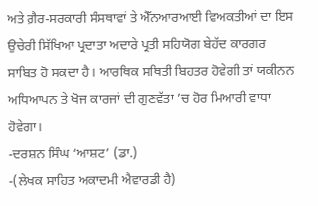ਅਤੇ ਗ਼ੈਰ-ਸਰਕਾਰੀ ਸੰਸਥਾਵਾਂ ਤੇ ਐੱਨਆਰਆਈ ਵਿਅਕਤੀਆਂ ਦਾ ਇਸ ਉਚੇਰੀ ਸਿੱਖਿਆ ਪ੍ਰਦਾਤਾ ਅਦਾਰੇ ਪ੍ਰਤੀ ਸਹਿਯੋਗ ਬੇਹੱਦ ਕਾਰਗਰ ਸਾਬਿਤ ਹੋ ਸਕਦਾ ਹੈ। ਆਰਥਿਕ ਸਥਿਤੀ ਬਿਹਤਰ ਹੋਵੇਗੀ ਤਾਂ ਯਕੀਨਨ ਅਧਿਆਪਨ ਤੇ ਖੋਜ ਕਾਰਜਾਂ ਦੀ ਗੁਣਵੱਤਾ ’ਚ ਹੋਰ ਮਿਆਰੀ ਵਾਧਾ ਹੋਵੇਗਾ।
-ਦਰਸ਼ਨ ਸਿੰਘ ‘ਆਸ਼ਟ’ (ਡਾ.)
-(ਲੇਖਕ ਸਾਹਿਤ ਅਕਾਦਮੀ ਐਵਾਰਡੀ ਹੈ)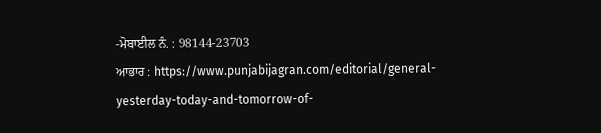-ਮੋਬਾਈਲ ਨੰ. : 98144-23703
ਆਭਾਰ : https://www.punjabijagran.com/editorial/general-yesterday-today-and-tomorrow-of-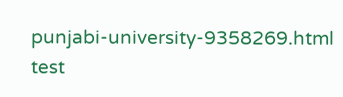punjabi-university-9358269.html
test